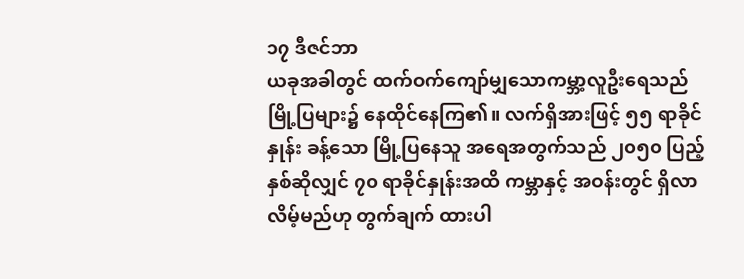၁၇ ဒီဇင်ဘာ
ယခုအခါတွင် ထက်ဝက်ကျော်မျှသောကမ္ဘာ့လူဦးရေသည် မြို့ပြများ၌ နေထိုင်နေကြ၏။ လက်ရှိအားဖြင့် ၅၅ ရာခိုင်နှုန်း ခန့်သော မြို့ပြနေသူ အရေအတွက်သည် ၂၀၅၀ ပြည့်နှစ်ဆိုလျှင် ၇၀ ရာခိုင်နှုန်းအထိ ကမ္ဘာနှင့် အဝန်းတွင် ရှိလာလိမ့်မည်ဟု တွက်ချက် ထားပါ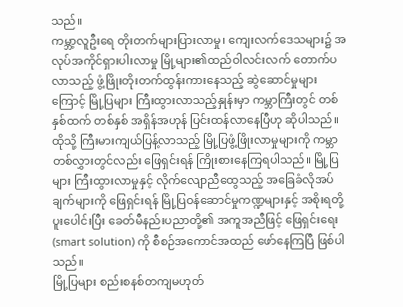သည်။
ကမ္ဘာ့လူဦးရေ တိုးတက်များပြားလာမှု၊ ကျေးလက်ဒေသများ၌ အလုပ်အကိုင်ရှားပါးလာမှု မြို့များ၏ထည်ဝါလင်းလက် တောက်ပလာသည့် ဖွံ့ဖြိုးတိုးတက်ထွန်းကားနေသည့် ဆွဲဆောင်မှုများကြောင့် မြို့ပြများ ကြီးထွားလာသည့်နှုန်းမှာ ကမ္ဘာကြီးတွင် တစ်နှစ်ထက် တစ်နှစ် အရှိန်အဟုန် ပြင်းထန်လာနေပြီဟု ဆိုပါသည်။
ထိုသို့ ကြီးမားကျယ်ပြန့်လာသည့် မြို့ပြဖွံ့ဖြိုးလာမှုများကို ကမ္ဘာတစ်လွှားတွင်လည်း ဖြေရှင်းရန် ကြိုးစားနေကြရပါသည်။ မြို့ပြများ ကြီးထွားလာမှုနှင့် လိုက်လျောညီထွေသည့် အခြေခံလိုအပ်ချက်များကို ဖြေရှင်းရန် မြို့ပြဝန်ဆောင်မှုကဏ္ဍများနှင့် အစိုးရတို့ ပူးပေါင်းပြီး ခေတ်မီနည်းပညာတို့၏ အကူအညီဖြင့် ဖြေရှင်းရေး (smart solution) ကို စီစဉ်အကောင်အထည် ဖော်နေကြပြီ ဖြစ်ပါသည်။
မြို့ပြများ စည်းစနစ်တကျမဟုတ်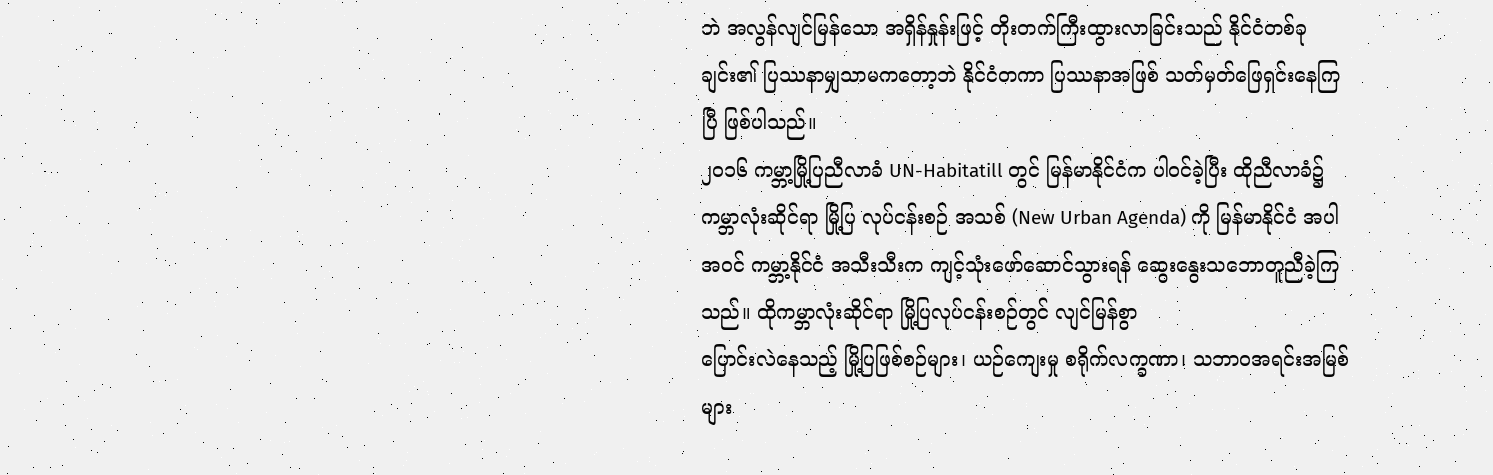ဘဲ အလွန်လျင်မြန်သော အရှိန်နှုန်းဖြင့် တိုးတက်ကြီးထွားလာခြင်းသည် နိုင်ငံတစ်ခုချင်း၏ ပြဿနာမျှသာမကတော့ဘဲ နိုင်ငံတကာ ပြဿနာအဖြစ် သတ်မှတ်ဖြေရှင်းနေကြပြီ ဖြစ်ပါသည်။
၂၀၁၆ ကမ္ဘာ့မြို့ပြညီလာခံ UN-Habitatill တွင် မြန်မာနိုင်ငံက ပါဝင်ခဲ့ပြီး ထိုညီလာခံ၌ ကမ္ဘာလုံးဆိုင်ရာ မြို့ပြ လုပ်ငန်းစဉ် အသစ် (New Urban Agenda) ကို မြန်မာနိုင်ငံ အပါအဝင် ကမ္ဘာ့နိုင်ငံ အသီးသီးက ကျင့်သုံးဖော်ဆောင်သွားရန် ဆွေးနွေးသဘောတူညီခဲ့ကြသည်။ ထိုကမ္ဘာလုံးဆိုင်ရာ မြို့ပြလုပ်ငန်းစဉ်တွင် လျင်မြန်စွာ
ပြောင်းလဲနေသည့် မြို့ပြဖြစ်စဉ်များ၊ ယဉ်ကျေးမှု စရိုက်လက္ခဏာ၊ သဘာဝအရင်းအမြစ်များ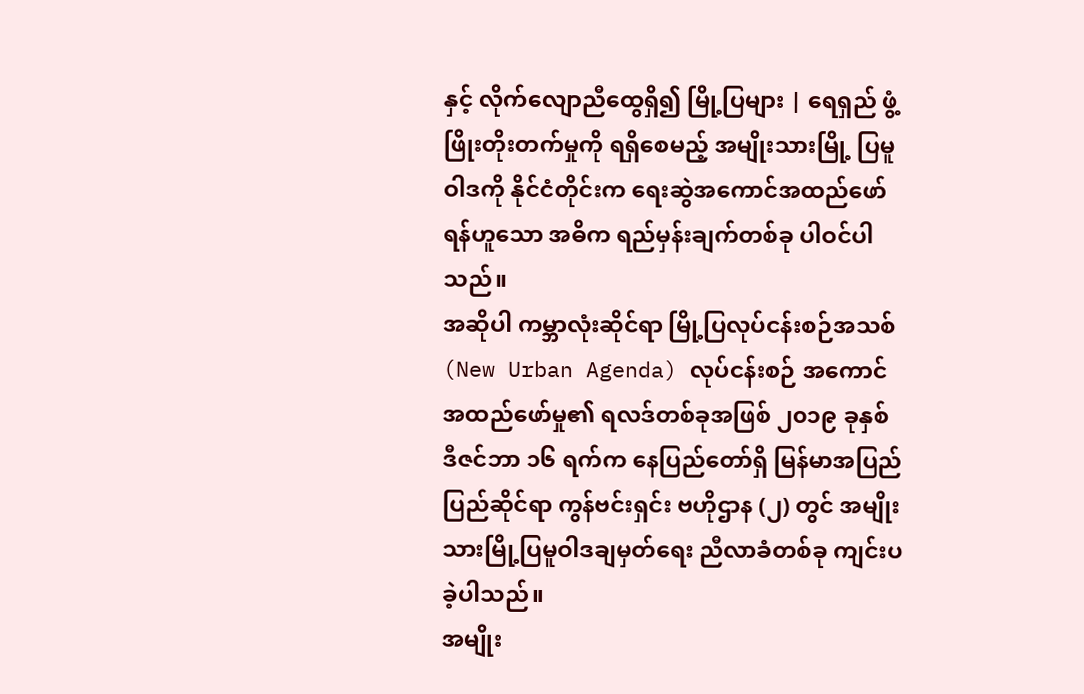နှင့် လိုက်လျောညီထွေရှိ၍ မြို့ပြများ | ရေရှည် ဖွံ့ဖြိုးတိုးတက်မှုကို ရရှိစေမည့် အမျိုးသားမြို့ ပြမူဝါဒကို နိုင်ငံတိုင်းက ရေးဆွဲအကောင်အထည်ဖော်ရန်ဟူသော အဓိက ရည်မှန်းချက်တစ်ခု ပါဝင်ပါသည်။
အဆိုပါ ကမ္ဘာလုံးဆိုင်ရာ မြို့ပြလုပ်ငန်းစဉ်အသစ် (New Urban Agenda) လုပ်ငန်းစဉ် အကောင်အထည်ဖော်မှု၏ ရလဒ်တစ်ခုအဖြစ် ၂၀၁၉ ခုနှစ် ဒီဇင်ဘာ ၁၆ ရက်က နေပြည်တော်ရှိ မြန်မာအပြည်ပြည်ဆိုင်ရာ ကွန်ဗင်းရှင်း ဗဟိုဌာန (၂) တွင် အမျိုးသားမြို့ပြမူဝါဒချမှတ်ရေး ညီလာခံတစ်ခု ကျင်းပခဲ့ပါသည်။
အမျိုး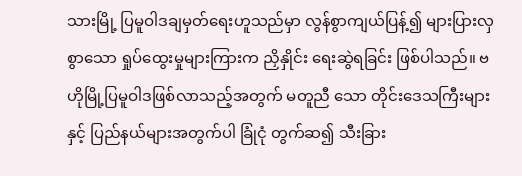သားမြို့ ပြမူဝါဒချမှတ်ရေးဟူသည်မှာ လွန်စွာကျယ်ပြန့်၍ များပြားလှစွာသော ရှုပ်ထွေးမှုများကြားက ညှိနှိုင်း ရေးဆွဲရခြင်း ဖြစ်ပါသည်။ ဗဟိုမြို့ပြမူဝါဒဖြစ်လာသည့်အတွက် မတူညီ သော တိုင်းဒေသကြီးများနှင့် ပြည်နယ်များအတွက်ပါ ခြုံငုံ တွက်ဆ၍ သီးခြား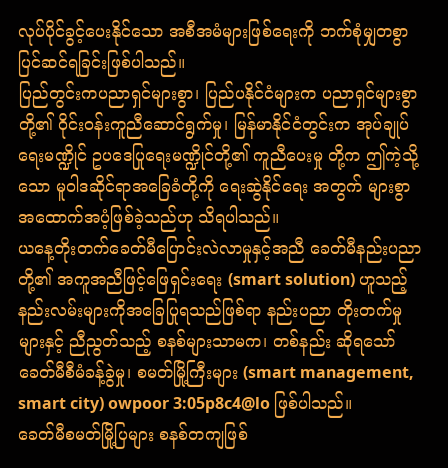လုပ်ပိုင်ခွင့်ပေးနိုင်သော အစီအမံများဖြစ်ရေးကို ဘက်စုံမျှတစွာ ပြင်ဆင်ရခြင်းဖြစ်ပါသည်။
ပြည်တွင်းကပညာရှင်များစွာ၊ ပြည်ပနိုင်ငံများက ပညာရှင်များစွာတို့၏ ဝိုင်းဝန်းကူညီဆောင်ရွက်မှု၊ မြန်မာနိုင်ငံတွင်းက အုပ်ချုပ်ရေးမဏ္ဍိုင် ဥပဒေပြုရေးမဏ္ဍိုင်တို့၏ ကူညီပေးမှု တို့က ဤကဲ့သို့သော မူဝါဒဆိုင်ရာအခြေခံတို့ကို ရေးဆွဲနိုင်ရေး အတွက် များစွာအထောက်အပံ့ဖြစ်ခဲ့သည်ဟု သိရပါသည်။
ယနေ့တိုးတက်ခေတ်မီပြောင်းလဲလာမှုနှင့်အညီ ခေတ်မီနည်းပညာတို့၏ အကူအညီဖြင့်ဖြေရှင်းရေး (smart solution) ဟူသည့် နည်းလမ်းများကိုအခြေပြုရသည်ဖြစ်ရာ နည်းပညာ တိုးတက်မှုများနှင့် ညီညွတ်သည့် စနစ်များသာမက၊ တစ်နည်း ဆိုရသော် ခေတ်မီစီမံခန့်ခွဲမှု၊ စမတ်မြို့ကြီးများ (smart management, smart city) owpoor 3:05p8c4@lo ဖြစ်ပါသည်။
ခေတ်မီစမတ်မြို့ပြများ စနစ်တကျဖြစ်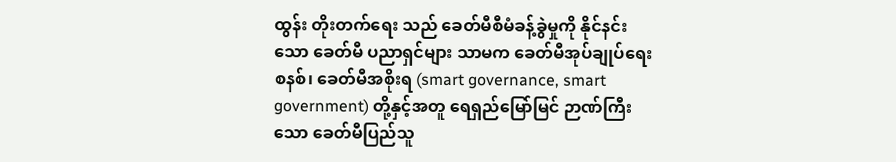ထွန်း တိုးတက်ရေး သည် ခေတ်မီစီမံခန့်ခွဲမှုကို နိုင်နင်းသော ခေတ်မီ ပညာရှင်များ သာမက ခေတ်မီအုပ်ချုပ်ရေးစနစ်၊ ခေတ်မီအစိုးရ (smart governance, smart government) တို့နှင့်အတူ ရေရှည်မြော်မြင် ဉာဏ်ကြီးသော ခေတ်မီပြည်သူ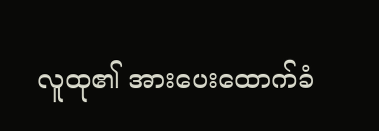လူထု၏ အားပေးထောက်ခံ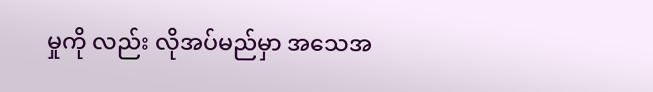မှုကို လည်း လိုအပ်မည်မှာ အသေအ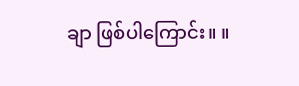ချာ ဖြစ်ပါကြောင်း။ ။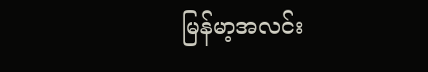မြန်မာ့အလင်း